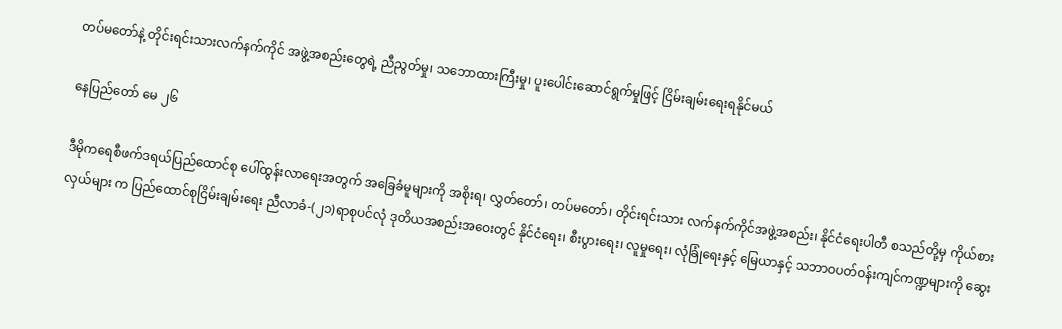တပ်မတော်နဲ့ တိုင်းရင်းသားလက်နက်ကိုင် အဖွဲ့အစည်းတွေရဲ့ ညီညွတ်မှု၊ သဘောထားကြီးမှု၊ ပူးပေါင်းဆောင်ရွက်မှုဖြင့် ငြိမ်းချမ်းရေးရနိုင်မယ်

နေပြည်တော် မေ ၂၆

ဒီမိုကရေစီဖက်ဒရယ်ပြည်ထောင်စု ပေါ်ထွန်းလာရေးအတွက် အခြေခံမူများကို အစိုးရ၊ လွှတ်တော်၊ တပ်မတော်၊ တိုင်းရင်းသား လက်နက်ကိုင်အဖွဲ့အစည်း၊ နိုင်ငံရေးပါတီ စသည်တို့မှ ကိုယ်စားလှယ်များ က ပြည်ထောင်စုငြိမ်းချမ်းရေး ညီလာခံ-(၂၁)ရာစုပင်လုံ ဒုတိယအစည်းအဝေးတွင် နိုင်ငံရေး၊ စီးပွားရေး၊ လူမှုရေး၊ လုံခြုံရေးနှင့် မြေယာနှင့် သဘာဝပတ်ဝန်းကျင်ကဏ္ဍများကို ဆွေး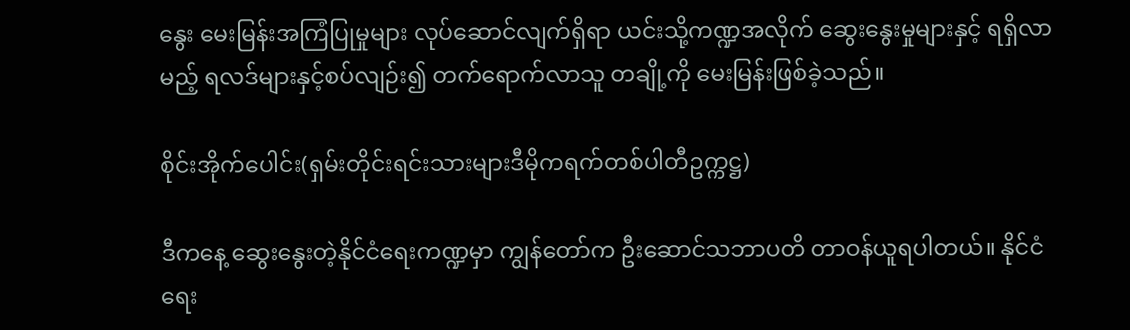နွေး မေးမြန်းအကြံပြုမှုများ လုပ်ဆောင်လျက်ရှိရာ ယင်းသို့ကဏ္ဍအလိုက် ဆွေးနွေးမှုများနှင့် ရရှိလာမည့် ရလဒ်များနှင့်စပ်လျဉ်း၍ တက်ရောက်လာသူ တချို့ကို မေးမြန်းဖြစ်ခဲ့သည်။

စိုင်းအိုက်ပေါင်း(ရှမ်းတိုင်းရင်းသားများဒီမိုကရက်တစ်ပါတီဥက္ကဋ္ဌ)

ဒီကနေ့ ဆွေးနွေးတဲ့နိုင်ငံရေးကဏ္ဍမှာ ကျွန်တော်က ဦးဆောင်သဘာပတိ တာဝန်ယူရပါတယ်။ နိုင်ငံရေး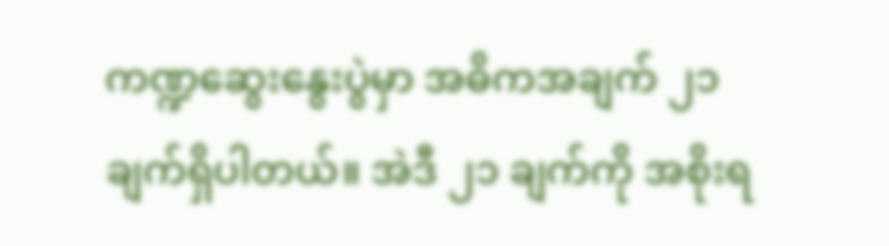ကဏ္ဍဆွေးနွေးပွဲမှာ အဓိကအချက် ၂၁ ချက်ရှိပါတယ်။ အဲဒီ ၂၁ ချက်ကို အစိုးရ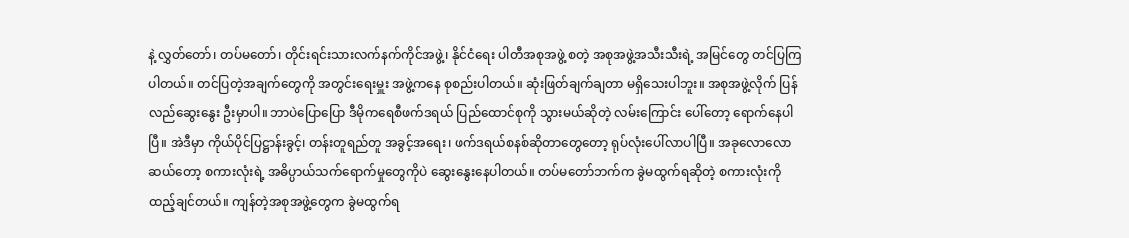နဲ့ လွှတ်တော်၊ တပ်မတော်၊ တိုင်းရင်းသားလက်နက်ကိုင်အဖွဲ့၊ နိုင်ငံရေး ပါတီအစုအဖွဲ့ စတဲ့ အစုအဖွဲ့အသီးသီးရဲ့ အမြင်တွေ တင်ပြကြပါတယ်။ တင်ပြတဲ့အချက်တွေကို အတွင်းရေးမှူး အဖွဲ့ကနေ စုစည်းပါတယ်။ ဆုံးဖြတ်ချက်ချတာ မရှိသေးပါဘူး။ အစုအဖွဲ့လိုက် ပြန်လည်ဆွေးနွေး ဦးမှာပါ။ ဘာပဲပြောပြော ဒီမိုကရေစီဖက်ဒရယ် ပြည်ထောင်စုကို သွားမယ်ဆိုတဲ့ လမ်းကြောင်း ပေါ်တော့ ရောက်နေပါပြီ။ အဲဒီမှာ ကိုယ်ပိုင်ပြဋ္ဌာန်းခွင့်၊ တန်းတူရည်တူ အခွင့်အရေး၊ ဖက်ဒရယ်စနစ်ဆိုတာတွေတော့ ရုပ်လုံးပေါ်လာပါပြီ။ အခုလောလောဆယ်တော့ စကားလုံးရဲ့ အဓိပ္ပာယ်သက်ရောက်မှုတွေကိုပဲ ဆွေးနွေးနေပါတယ်။ တပ်မတော်ဘက်က ခွဲမထွက်ရဆိုတဲ့ စကားလုံးကို ထည့်ချင်တယ်။ ကျန်တဲ့အစုအဖွဲ့တွေက ခွဲမထွက်ရ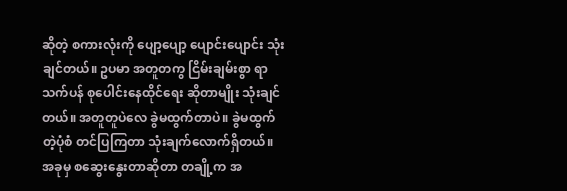ဆိုတဲ့ စကားလုံးကို ပျော့ပျော့ ပျောင်းပျောင်း သုံးချင်တယ်။ ဥပမာ အတူတကွ ငြိမ်းချမ်းစွာ ရာသက်ပန် စုပေါင်းနေထိုင်ရေး ဆိုတာမျိုး သုံးချင်တယ်။ အတူတူပဲလေ ခွဲမထွက်တာပဲ။ ခွဲမထွက်တဲ့ပုံစံ တင်ပြကြတာ သုံးချက်လောက်ရှိတယ်။ အခုမှ စဆွေးနွေးတာဆိုတာ တချို့က အ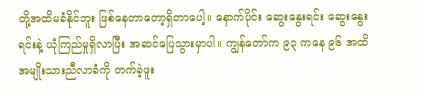တို့အထိမခံနိုင်ဘူး ဖြစ်နေတာတော့ရှိတာပေါ့။ နောက်ပိုင်း ဆွေးနွေးရင်း ဆွေးနွေးရင်းနဲ့ ယုံကြည်မှုရှိလာပြီး အဆင်ပြေသွားမှာပါ။ ကျွန်တော်က ၉၃ ကနေ ၉၆ အထိ အမျိုးသားညီလာခံကို တက်ခဲ့ဖူး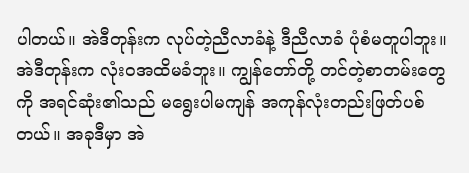ပါတယ်။ အဲဒီတုန်းက လုပ်တဲ့ညီလာခံနဲ့ ဒီညီလာခံ ပုံစံမတူပါဘူး။ အဲဒီတုန်းက လုံးဝအထိမခံဘူး။ ကျွန်တော်တို့ တင်တဲ့စာတမ်းတွေကို အရင်ဆုံး၏သည် မရွေးပါမကျန် အကုန်လုံးတည်းဖြတ်ပစ်တယ်။ အခုဒီမှာ အဲ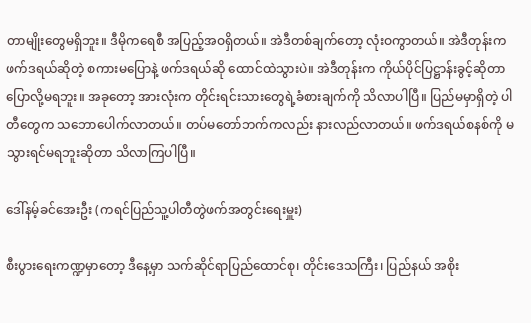တာမျိုးတွေမရှိဘူး။ ဒီမိုကရေစီ အပြည့်အဝရှိတယ်။ အဲဒီတစ်ချက်တော့ လုံးဝကွာတယ်။ အဲဒီတုန်းက ဖက်ဒရယ်ဆိုတဲ့ စကားမပြောနဲ့ ဖက်ဒရယ်ဆို ထောင်ထဲသွားပဲ။ အဲဒီတုန်းက ကိုယ်ပိုင်ပြဋ္ဌာန်းခွင့်ဆိုတာ ပြောလို့မရဘူး။ အခုတော့ အားလုံးက တိုင်းရင်းသားတွေရဲ့ခံစားချက်ကို သိလာပါပြီ။ ပြည်မမှာရှိတဲ့ ပါတီတွေက သဘောပေါက်လာတယ်။ တပ်မတော်ဘက်ကလည်း နားလည်လာတယ်။ ဖက်ဒရယ်စနစ်ကို မသွားရင်မရဘူးဆိုတာ သိလာကြပါပြီ။

ဒေါ်နမ့်ခင်အေးဦး (ကရင်ပြည်သူ့ပါတီတွဲဖက်အတွင်းရေးမှူး)

စီးပွားရေးကဏ္ဍမှာတော့ ဒီနေ့မှာ သက်ဆိုင်ရာပြည်ထောင်စု၊ တိုင်းဒေသကြီး၊ ပြည်နယ် အစိုး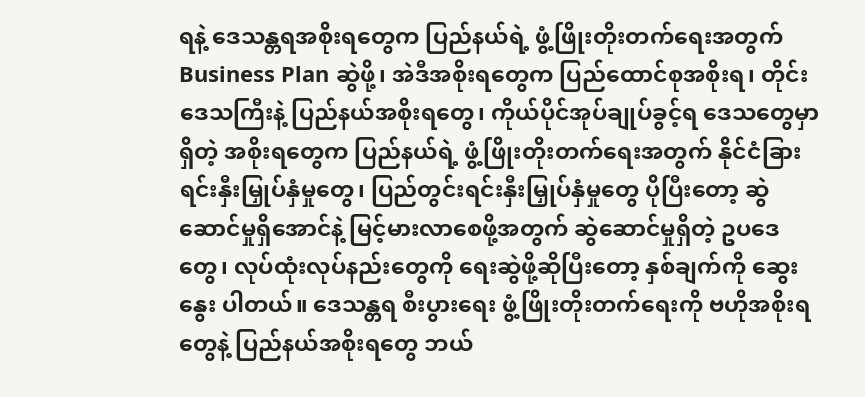ရနဲ့ ဒေသန္တရအစိုးရတွေက ပြည်နယ်ရဲ့ ဖွံ့ဖြိုးတိုးတက်ရေးအတွက် Business Plan ဆွဲဖို့၊ အဲဒီအစိုးရတွေက ပြည်ထောင်စုအစိုးရ၊ တိုင်းဒေသကြီးနဲ့ ပြည်နယ်အစိုးရတွေ၊ ကိုယ်ပိုင်အုပ်ချုပ်ခွင့်ရ ဒေသတွေမှာရှိတဲ့ အစိုးရတွေက ပြည်နယ်ရဲ့ ဖွံ့ဖြိုးတိုးတက်ရေးအတွက် နိုင်ငံခြားရင်းနှီးမြှုပ်နှံမှုတွေ၊ ပြည်တွင်းရင်းနှီးမြှုပ်နှံမှုတွေ ပိုပြီးတော့ ဆွဲဆောင်မှုရှိအောင်နဲ့ မြင့်မားလာစေဖို့အတွက် ဆွဲဆောင်မှုရှိတဲ့ ဥပဒေတွေ၊ လုပ်ထုံးလုပ်နည်းတွေကို ရေးဆွဲဖို့ဆိုပြီးတော့ နှစ်ချက်ကို ဆွေးနွေး ပါတယ်။ ဒေသန္တရ စီးပွားရေး ဖွံ့ဖြိုးတိုးတက်ရေးကို ဗဟိုအစိုးရတွေနဲ့ ပြည်နယ်အစိုးရတွေ ဘယ်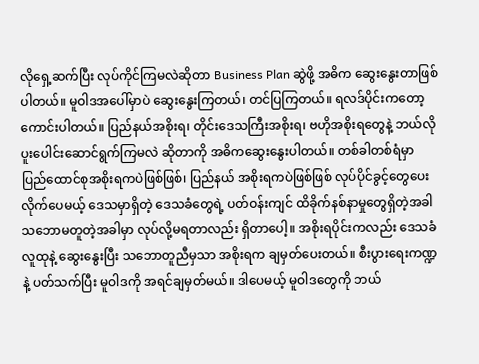လိုရှေ့ဆက်ပြီး လုပ်ကိုင်ကြမလဲဆိုတာ Business Plan ဆွဲဖို့ အဓိက ဆွေးနွေးတာဖြစ်ပါတယ်။ မူဝါဒအပေါ်မှာပဲ ဆွေးနွေးကြတယ်၊ တင်ပြကြတယ်။ ရလဒ်ပိုင်းကတော့ ကောင်းပါတယ်။ ပြည်နယ်အစိုးရ၊ တိုင်းဒေသကြီးအစိုးရ၊ ဗဟိုအစိုးရတွေနဲ့ ဘယ်လို ပူးပေါင်းဆောင်ရွက်ကြမလဲ ဆိုတာကို အဓိကဆွေးနွေးပါတယ်။ တစ်ခါတစ်ရံမှာ ပြည်ထောင်စုအစိုးရကပဲဖြစ်ဖြစ်၊ ပြည်နယ် အစိုးရကပဲဖြစ်ဖြစ် လုပ်ပိုင်ခွင့်တွေပေးလိုက်ပေမယ့် ဒေသမှာရှိတဲ့ ဒေသခံတွေရဲ့ ပတ်ဝန်းကျင် ထိခိုက်နစ်နာမှုတွေရှိတဲ့အခါ သဘောမတူတဲ့အခါမှာ လုပ်လို့မရတာလည်း ရှိတာပေါ့။ အစိုးရပိုင်းကလည်း ဒေသခံလူထုနဲ့ ဆွေးနွေးပြီး သဘောတူညီမှသာ အစိုးရက ချမှတ်ပေးတယ်။ စီးပွားရေးကဏ္ဍနဲ့ ပတ်သက်ပြီး မူဝါဒကို အရင်ချမှတ်မယ်။ ဒါပေမယ့် မူဝါဒတွေကို ဘယ်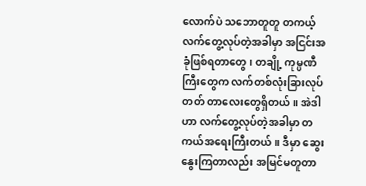လောက်ပဲ သဘောတူတူ တကယ့်လက်တွေ့လုပ်တဲ့အခါမှာ အငြင်းအခုံဖြစ်ရတာတွေ၊ တချို့ ကုမ္ပဏီကြီးတွေက လက်တစ်လုံးခြားလုပ်တတ် တာလေးတွေရှိတယ်။ အဲဒါဟာ လက်တွေ့လုပ်တဲ့အခါမှာ တကယ်အရေးကြီးတယ်။ ဒီမှာ ဆွေးနွေးကြတာလည်း အမြင်မတူတာ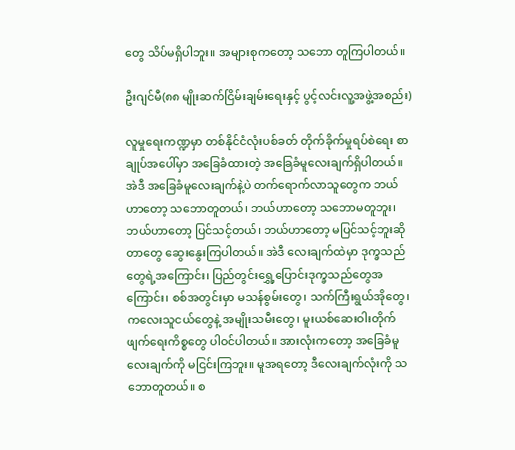တွေ သိပ်မရှိပါဘူး။ အများစုကတော့ သဘော တူကြပါတယ်။

ဦးဂျင်မီ(၈၈ မျိုးဆက်ငြိမ်းချမ်းရေးနှင့် ပွင့်လင်းလူ့အဖွဲ့အစည်း)

လူမှုရေးကဏ္ဍမှာ တစ်နိုင်ငံလုံးပစ်ခတ် တိုက်ခိုက်မှုရပ်စဲရေး စာချုပ်အပေါ်မှာ အခြေခံထားတဲ့ အခြေခံမူလေးချက်ရှိပါတယ်။ အဲဒီ အခြေခံမူလေးချက်နဲ့ပဲ တက်ရောက်လာသူတွေက ဘယ်ဟာတော့ သဘောတူတယ်၊ ဘယ်ဟာတော့ သဘောမတူဘူး၊ ဘယ်ဟာတော့ ပြင်သင့်တယ်၊ ဘယ်ဟာတော့ မပြင်သင့်ဘူးဆိုတာတွေ ဆွေးနွေးကြပါတယ်။ အဲဒီ လေးချက်ထဲမှာ ဒုက္ခသည်တွေရဲ့အကြောင်း၊ ပြည်တွင်းရွှေ့ပြောင်းဒုက္ခသည်တွေအကြောင်း၊ စစ်အတွင်းမှာ မသန်စွမ်းတွေ၊ သက်ကြီးရွယ်အိုတွေ၊ ကလေးသူငယ်တွေနဲ့ အမျိုးသမီးတွေ၊ မူးယစ်ဆေးဝါးတိုက်ဖျက်ရေးကိစ္စတွေ ပါဝင်ပါတယ်။ အားလုံးကတော့ အခြေခံမူလေးချက်ကို မငြင်းကြဘူး။ မူအရတော့ ဒီလေးချက်လုံးကို သဘောတူတယ်။ စ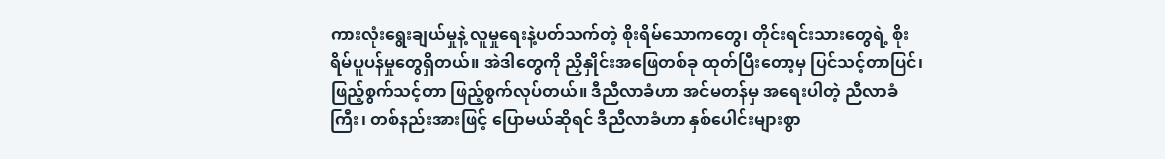ကားလုံးရွေးချယ်မှုနဲ့ လူမှုရေးနဲ့ပတ်သက်တဲ့ စိုးရိမ်သောကတွေ၊ တိုင်းရင်းသားတွေရဲ့ စိုးရိမ်ပူပန်မှုတွေရှိတယ်။ အဲဒါတွေကို ညှိနှိုင်းအဖြေတစ်ခု ထုတ်ပြီးတော့မှ ပြင်သင့်တာပြင်၊ ဖြည့်စွက်သင့်တာ ဖြည့်စွက်လုပ်တယ်။ ဒီညီလာခံဟာ အင်မတန်မှ အရေးပါတဲ့ ညီလာခံကြီး၊ တစ်နည်းအားဖြင့် ပြောမယ်ဆိုရင် ဒီညီလာခံဟာ နှစ်ပေါင်းများစွာ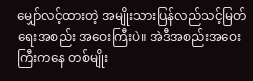မျှော်လင့်ထားတဲ့ အမျိုးသားပြန်လည်သင့်မြတ်ရေးအစည်း အဝေးကြီးပဲ။ အဲဒီအစည်းအဝေးကြီးကနေ တစ်မျိုး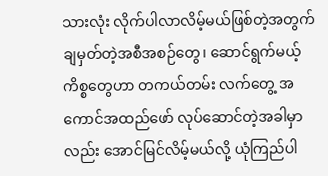သားလုံး လိုက်ပါလာလိမ့်မယ်ဖြစ်တဲ့အတွက် ချမှတ်တဲ့အစီအစဉ်တွေ၊ ဆောင်ရွက်မယ့်ကိစ္စတွေဟာ တကယ်တမ်း လက်တွေ့ အကောင်အထည်ဖော် လုပ်ဆောင်တဲ့အခါမှာလည်း အောင်မြင်လိမ့်မယ်လို့ ယုံကြည်ပါ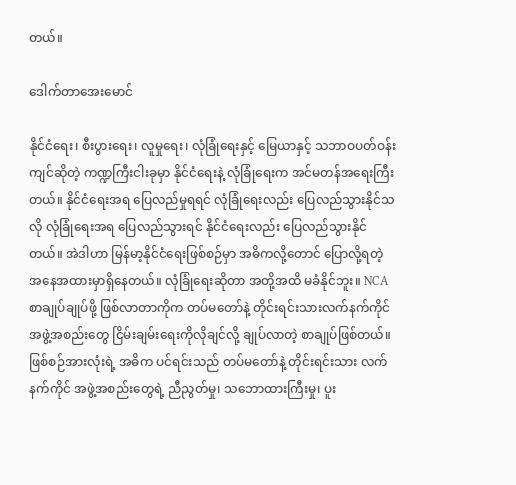တယ်။

ဒေါက်တာအေးမောင်

နိုင်ငံရေး၊ စီးပွားရေး၊ လူမှုရေး၊ လုံခြုံရေးနှင့် မြေယာနှင့် သဘာဝပတ်ဝန်းကျင်ဆိုတဲ့ ကဏ္ဍကြီးငါးခုမှာ နိုင်ငံရေးနဲ့ လုံခြုံရေးက အင်မတန်အရေးကြီးတယ်။ နိုင်ငံရေးအရ ပြေလည်မှုရရင် လုံခြုံရေးလည်း ပြေလည်သွားနိုင်သလို လုံခြုံရေးအရ ပြေလည်သွားရင် နိုင်ငံရေးလည်း ပြေလည်သွားနိုင်တယ်။ အဲဒါဟာ မြန်မာ့နိုင်ငံရေးဖြစ်စဉ်မှာ အဓိကလို့တောင် ပြောလို့ရတဲ့ အနေအထားမှာရှိနေတယ်။ လုံခြုံရေးဆိုတာ အတို့အထိ မခံနိုင်ဘူး။ NCA စာချုပ်ချုပ်ဖို့ ဖြစ်လာတာကိုက တပ်မတော်နဲ့ တိုင်းရင်းသားလက်နက်ကိုင် အဖွဲ့အစည်းတွေ ငြိမ်းချမ်းရေးကိုလိုချင်လို့ ချုပ်လာတဲ့ စာချုပ်ဖြစ်တယ်။ ဖြစ်စဉ်အားလုံးရဲ့ အဓိက ပင်ရင်းသည် တပ်မတော်နဲ့ တိုင်းရင်းသား လက်နက်ကိုင် အဖွဲ့အစည်းတွေရဲ့ ညီညွတ်မှု၊ သဘောထားကြီးမှု၊ ပူး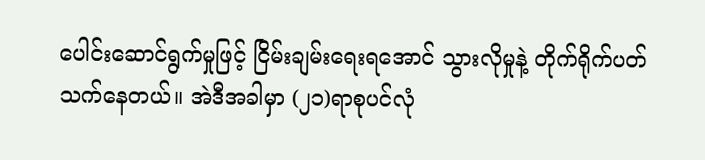ပေါင်းဆောင်ရွက်မှုဖြင့် ငြိမ်းချမ်းရေးရအောင် သွားလိုမှုနဲ့ တိုက်ရိုက်ပတ်သက်နေတယ်။ အဲဒီအခါမှာ (၂၁)ရာစုပင်လုံ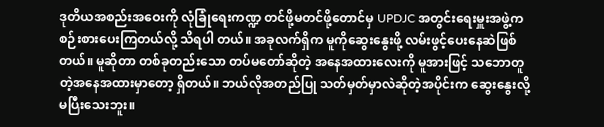ဒုတိယအစည်းအဝေးကို လုံခြုံရေးကဏ္ဍ တင်ဖို့မတင်ဖို့တောင်မှ UPDJC အတွင်းရေးမှူးအဖွဲ့က စဉ်းစားပေးကြတယ်လို့ သိရပါ တယ်။ အခုလက်ရှိက မူကိုဆွေးနွေးဖို့ လမ်းဖွင့်ပေးနေဆဲဖြစ်တယ်။ မူဆိုတာ တစ်ခုတည်းသော တပ်မတော်ဆိုတဲ့ အနေအထားလေးကို မူအားဖြင့် သဘောတူတဲ့အနေအထားမှာတော့ ရှိတယ်။ ဘယ်လိုအတည်ပြု သတ်မှတ်မှာလဲဆိုတဲ့အပိုင်းက ဆွေးနွေးလို့ မပြီးသေးဘူး။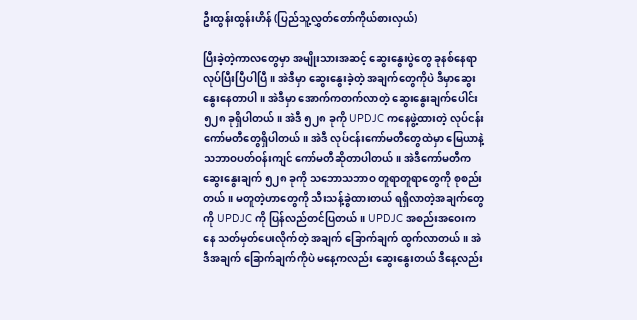ဦးထွန်းထွန်းဟိန် (ပြည်သူ့လွှတ်တော်ကိုယ်စားလှယ်)

ပြီးခဲ့တဲ့ကာလတွေမှာ အမျိုးသားအဆင့် ဆွေးနွေးပွဲတွေ ခုနစ်နေရာလုပ်ပြီးပြီပါပြီ။ အဲဒီမှာ ဆွေးနွေးခဲ့တဲ့ အချက်တွေကိုပဲ ဒီမှာဆွေးနွေးနေတာပါ။ အဲဒီမှာ အောက်ကတက်လာတဲ့ ဆွေးနွေးချက်ပေါင်း ၅၂၈ ခုရှိပါတယ်။ အဲဒီ ၅၂၈ ခုကို UPDJC ကနေဖွဲ့ထားတဲ့ လုပ်ငန်း ကော်မတီတွေရှိပါတယ်။ အဲဒီ လုပ်ငန်းကော်မတီတွေထဲမှာ မြေယာနဲ့ သဘာဝပတ်ဝန်းကျင် ကော်မတီဆိုတာပါတယ်။ အဲဒီကော်မတီက ဆွေးနွေးချက် ၅၂၈ ခုကို သဘောသဘာဝ တူရာတူရာတွေကို စုစည်းတယ်။ မတူတဲ့ဟာတွေကို သီးသန့်ခွဲထားတယ် ရရှိလာတဲ့အချက်တွေကို UPDJC ကို ပြန်လည်တင်ပြတယ်။ UPDJC အစည်းအဝေးကနေ သတ်မှတ်ပေးလိုက်တဲ့ အချက် ခြောက်ချက် ထွက်လာတယ်။ အဲဒီအချက် ခြောက်ချက်ကိုပဲ မနေ့ကလည်း ဆွေးနွေးတယ် ဒီနေ့လည်း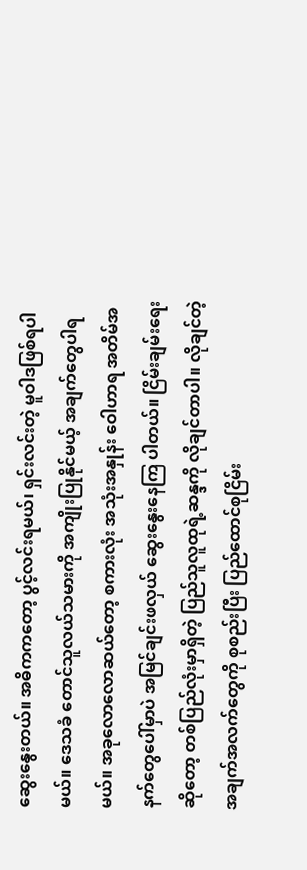ဆွေးနွေးတယ်။ အဓိကကတော့ ပွင့်လင်းရမယ်၊ ရှင်းလင်းတဲ့ မူဝါဒဖြစ်ရပါမယ်။ ဒေသခံ တောင်သူလယ်သမားကို အကျိုးပြုနိုင်မယ့် အချက်တွေပါရမယ်။ အခုလောလောဆယ်တော့ စကားလုံး အသုံးအနှုန်း ဝေါဟာရ အတိမ်အနက်တွေပေါ်မှာပဲ အမြင်ချင်းဖလှယ် ဆွေးနွေးနေကြ ပါတယ်။ ငြိမ်းချမ်းရေးဆိုတော့ တစ်ပြည်လုံးမှာရှိတဲ့ ပြည်သူလူထုရဲ့ဆန္ဒကို လိုချင်တာပါ။ လိုချင်တဲ့ အချက်အလက်တွေကို စုစည်းပြီး ပြည်ထောင်စုငြိမ်း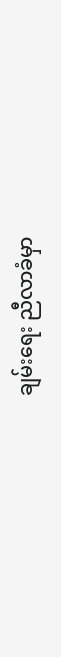ချမ်းရေး ညီလာခံမှာ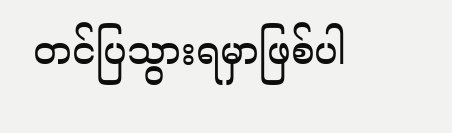တင်ပြသွားရမှာဖြစ်ပါ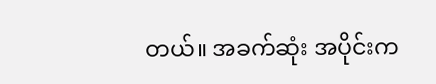တယ်။ အခက်ဆုံး အပိုင်းက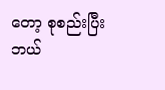တော့ စုစည်းပြီး ဘယ်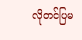လိုတင်ပြမ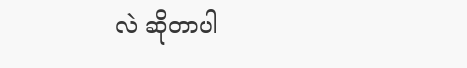လဲ ဆိုတာပါ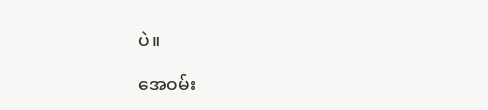ပဲ။

အေဝမ်း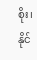စိုး၊ နိုင်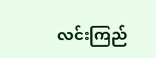လင်းကြည်